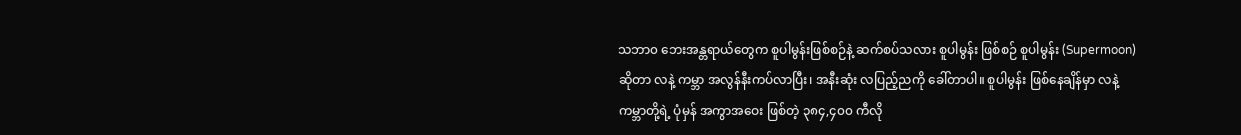သဘာ၀ ဘေးအန္တရာယ်တွေက စူပါမွန်းဖြစ်စဉ်နဲ့ ဆက်စပ်သလား စူပါမွန်း ဖြစ်စဉ် စူပါမွန်း (Supermoon) ဆိုတာ လနဲ့ ကမ္ဘာ အလွန်နီးကပ်လာပြီး၊ အနီးဆုံး လပြည့်ညကို ခေါ်တာပါ။ စူပါမွန်း ဖြစ်နေချိန်မှာ လနဲ့ ကမ္ဘာတို့ရဲ့ ပုံမှန် အကွာအဝေး ဖြစ်တဲ့ ၃၈၄,၄၀၀ ကီလို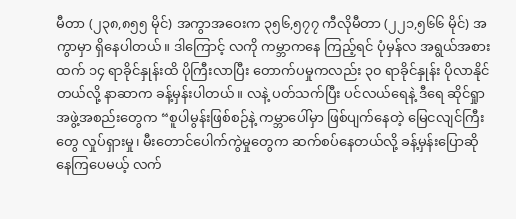မီတာ (၂၃၈,၈၅၅ မိုင်) အကွာအဝေးက ၃၅၆,၅၇၇ ကီလိုမီတာ (၂၂၁,၅၆၆ မိုင်) အကွာမှာ ရှိနေပါတယ်။ ဒါကြောင့် လကို ကမ္ဘာကနေ ကြည့်ရင် ပုံမှန်လ အရွယ်အစားထက် ၁၄ ရာခိုင်နှုန်းထိ ပိုကြီးလာပြီး တောက်ပမှုကလည်း ၃၀ ရာခိုင်နှုန်း ပိုလာနိုင်တယ်လို့ နာဆာက ခန့်မှန်းပါတယ်။ လနဲ့ ပတ်သက်ပြီး ပင်လယ်ရေနဲ့ ဒီရေ ဆိုင်ရှုာ အဖွဲ့အစည်းတွေက “စူပါမွန်းဖြစ်စဉ်နဲ့ ကမ္ဘာပေါ်မှာ ဖြစ်ပျက်နေတဲ့ မြေငလျင်ကြီးတွေ လှုပ်ရှားမှု၊ မီးတောင်ပေါက်ကွဲမှုတွေက ဆက်စပ်နေတယ်လို့ ခန့်မှန်းပြောဆိုနေကြပေမယ့် လက်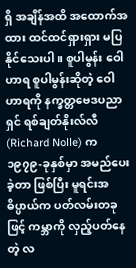ရှိ အချိန်အထိ အထောက်အထား ထင်ထင်ရှားရှား မပြနိုင်သေးပါ။ စူပါမွန်း ဝေါဟာရ စူပါမွန်းဆိုတဲ့ ဝေါဟာရကို နက္ခတ္တဗေဒပညာရှင် ရစ်ချတ်နိုးလ်လီ (Richard Nolle) က ၁၉၇၉-ခုနှစ်မှာ အမည်ပေးခဲ့တာ ဖြစ်ပြီး မူရင်းအဓိပ္ပာယ်က ပတ်လမ်းတခုဖြင့် ကမ္ဘာကို လှည့်ပတ်နေတဲ့ လ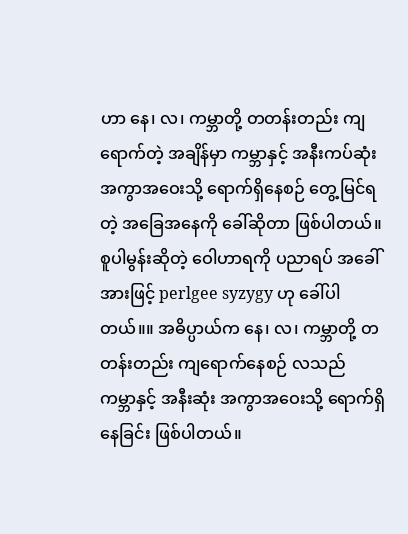ဟာ နေ၊ လ၊ ကမ္ဘာတို့ တတန်းတည်း ကျရောက်တဲ့ အချိန်မှာ ကမ္ဘာနှင့် အနီးကပ်ဆုံး အကွာအဝေးသို့ ရောက်ရှိနေစဉ် တွေ့မြင်ရတဲ့ အခြေအနေကို ခေါ်ဆိုတာ ဖြစ်ပါတယ်။ စူပါမွန်းဆိုတဲ့ ဝေါဟာရကို ပညာရပ် အခေါ်အားဖြင့် perlgee syzygy ဟု ခေါ်ပါတယ်။။ အဓိပ္ပာယ်က နေ၊ လ၊ ကမ္ဘာတို့ တတန်းတည်း ကျရောက်နေစဉ် လသည် ကမ္ဘာနှင့် အနီးဆုံး အကွာအဝေးသို့ ရောက်ရှိနေခြင်း ဖြစ်ပါတယ်။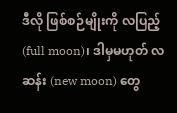ဒီလို ဖြစ်စဉ်မျိုးကို လပြည့် (full moon)၊ ဒါမှမဟုတ် လဆန်း (new moon) တွေ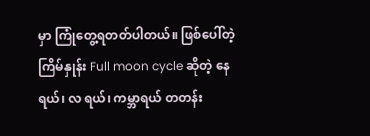မှာ ကြုံတွေ့ရတတ်ပါတယ်။ ဖြစ်ပေါ်တဲ့ ကြိမ်နှုန်း Full moon cycle ဆိုတဲ့ နေရယ်၊ လ ရယ်၊ ကမ္ဘာရယ် တတန်း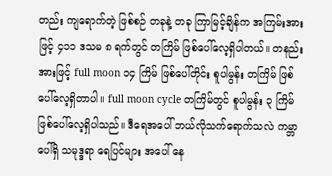တည်း ကျရောက်တဲ့ ဖြစ်စဉ် တခုနဲ့ တခု ကြာမြင့်ချိန်က အကြမ်းအားဖြင့် ၄၁၁ ဒသမ ၈ ရက်တွင် တကြိမ် ဖြစ်ပေါ်လေ့ရှိပါတယ်။ တနည်းအားဖြင့် full moon ၁၄ ကြိမ် ဖြစ်ပေါ်တိုင်း စူပါမွန်း တကြိမ် ဖြစ်ပေါ်လေ့ရှိတာပါ။ full moon cycle တကြိမ်တွင် စူပါမွန်း ၃ ကြိမ် ဖြစ်ပေါ်လေ့ရှိပါသည်။ ဒီရေအပေါ် ဘယ်လိုသက်ရောက်သလဲ ကမ္ဘာပေါ်ရှိ သမုဒ္ဒရာ ရေပြင်များ အပေါ် နေ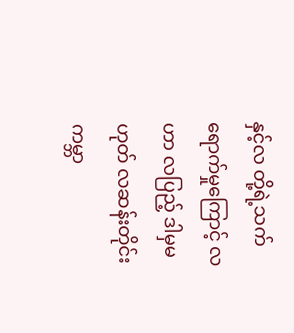နှင့်လ တို့ရဲ့သက်ရောက်မှုကြောင့် လဟာ လပြည့် ဒါမှမဟုတ် လဆန်းတိုင်း ကမ္ဘာ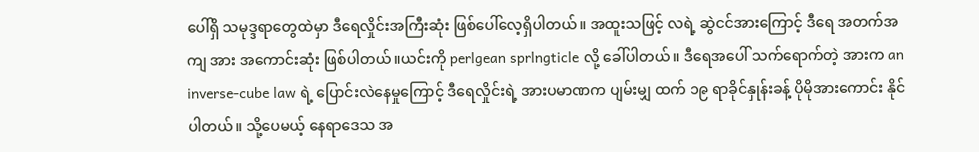ပေါ်ရှိ သမုဒ္ဒရာတွေထဲမှာ ဒီရေလှိုင်းအကြီးဆုံး ဖြစ်ပေါ်လေ့ရှိပါတယ်။ အထူးသဖြင့် လရဲ့ ဆွဲငင်အားကြောင့် ဒီရေ အတက်အကျ အား အကောင်းဆုံး ဖြစ်ပါတယ်။ယင်းကို perlgean sprlngticle လို့ ခေါ်ပါတယ်။ ဒီရေအပေါ် သက်ရောက်တဲ့ အားက an inverse-cube law ရဲ့ ပြောင်းလဲနေမှုကြောင့် ဒီရေလှိုင်းရဲ့ အားပမာဏက ပျမ်းမျှ ထက် ၁၉ ရာခိုင်နှုန်းခန့် ပိုမိုအားကောင်း နိုင်ပါတယ်။ သို့ပေမယ့် နေရာဒေသ အ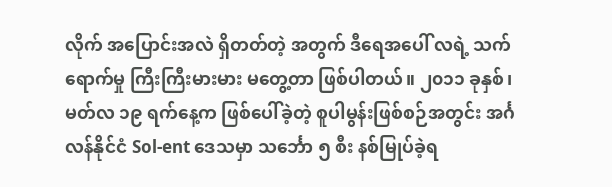လိုက် အပြောင်းအလဲ ရှိတတ်တဲ့ အတွက် ဒီရေအပေါ် လရဲ့ သက်ရောက်မှု ကြီးကြီးမားမား မတွေ့တာ ဖြစ်ပါတယ်။ ၂၀၁၁ ခုနှစ်၊ မတ်လ ၁၉ ရက်နေ့က ဖြစ်ပေါ်ခဲ့တဲ့ စူပါမွန်းဖြစ်စဉ်အတွင်း အင်္ဂလန်နိုင်ငံ Sol-ent ဒေသမှာ သင်္ဘော ၅ စီး နစ်မြုပ်ခဲ့ရ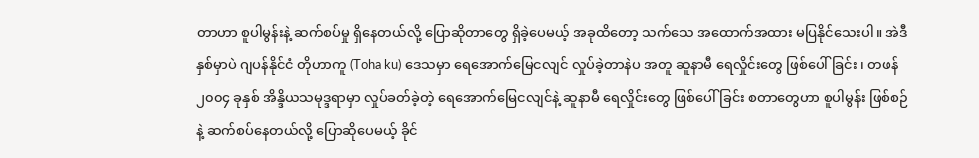တာဟာ စူပါမွန်းနဲ့ ဆက်စပ်မှု ရှိနေတယ်လို့ ပြောဆိုတာတွေ ရှိခဲ့ပေမယ့် အခုထိတော့ သက်သေ အထောက်အထား မပြနိုင်သေးပါ။ အဲဒီနှစ်မှာပဲ ဂျပန်နိုင်ငံ တိုဟာကူ (Toha ku) ဒေသမှာ ရေအောက်မြေငလျင် လှုပ်ခဲ့တာနဲပ အတူ ဆူနာမီ ရေလှိုင်းတွေ ဖြစ်ပေါ်ခြင်း၊ တဖန် ၂၀၀၄ ခုနှစ် အိန္ဒိယသမုဒ္ဒရာမှာ လှုပ်ခတ်ခဲ့တဲ့ ရေအောက်မြေငလျင်နဲ့ ဆူနာမီ ရေလှိုင်းတွေ ဖြစ်ပေါ်ခြင်း စတာတွေဟာ စူပါမွန်း ဖြစ်စဉ်နဲ့ ဆက်စပ်နေတယ်လို့ ပြောဆိုပေမယ့် ခိုင်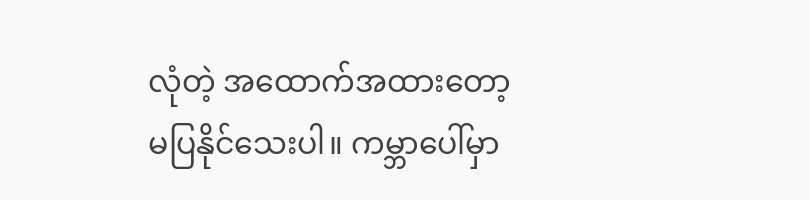လုံတဲ့ အထောက်အထားတော့ မပြနိုင်သေးပါ။ ကမ္ဘာပေါ်မှာ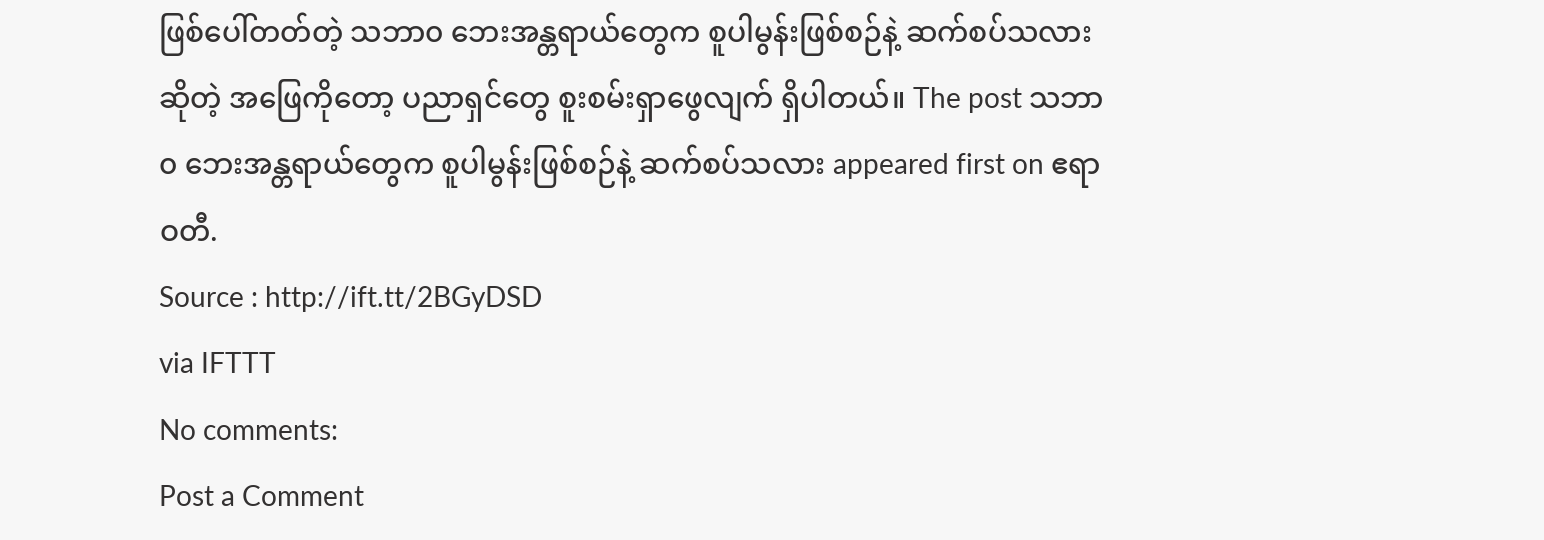ဖြစ်ပေါ်တတ်တဲ့ သဘာ၀ ဘေးအန္တရာယ်တွေက စူပါမွန်းဖြစ်စဉ်နဲ့ ဆက်စပ်သလား ဆိုတဲ့ အဖြေကိုတော့ ပညာရှင်တွေ စူးစမ်းရှာဖွေလျက် ရှိပါတယ်။ The post သဘာ၀ ဘေးအန္တရာယ်တွေက စူပါမွန်းဖြစ်စဉ်နဲ့ ဆက်စပ်သလား appeared first on ဧရာဝတီ.
Source : http://ift.tt/2BGyDSD
via IFTTT
No comments:
Post a Comment